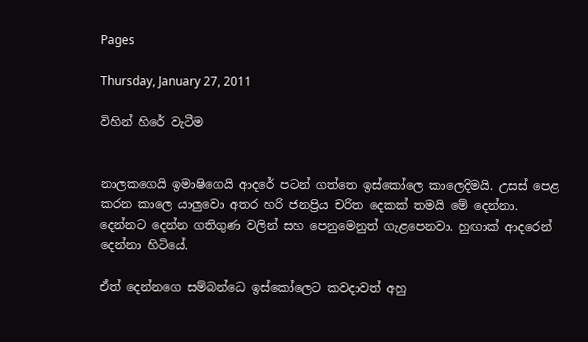Pages

Thursday, January 27, 2011

විහින් හිරේ වැටීම


නාලකගෙයි ඉමාෂිගෙයි ආදරේ පටන් ගත්තෙ ඉස්කෝලෙ කාලෙදිමයි. උසස් පෙළ කරන කාලෙ යාලුවො අතර හරි ජනප්‍රිය චරිත දෙකක් තමයි මේ දෙන්නා. දෙන්නට දෙන්න ගතිගුණ වලින් සහ පෙනුමෙනුත් ගැළපෙනවා. හුඟාක් ආදරෙන් දෙන්නා හිටියේ.

ඒත් දෙන්නගෙ සම්බන්ධෙ ඉස්කෝලෙට කවදාවත් අහු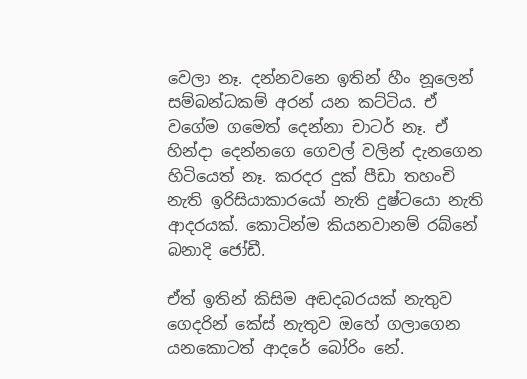වෙලා නෑ. දන්නවනෙ ඉතින් හීං නූලෙන් සම්බන්ධකම් අරන් යන කට්ටිය. ඒ වගේම ගමෙත් දෙන්නා චාටර් නෑ. ඒ හින්දා දෙන්නගෙ ගෙවල් වලින් දැනගෙන හිටියෙත් නෑ. කරදර දුක් පීඩා තහංචි නැති ඉරිසියාකාරයෝ නැති දුෂ්ටයො නැති ආදරයක්. කොටින්ම කියනවානම් රබ්නේ බනාදි ජෝඩී.

ඒත් ඉතින් කිසිම අඬදබරයක් නැතුව ගෙදරින් කේස් නැතුව ඔහේ ගලාගෙන යනකොටත් ආදරේ බෝරිං නේ.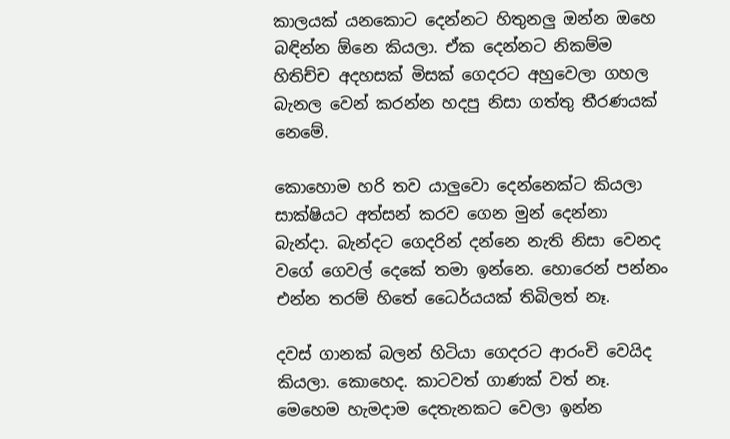කාලයක් යනකොට දෙන්නට හිතුනලු ඔන්න ඔහෙ බඳින්න ඕනෙ කියලා. ඒක දෙන්නට නිකම්ම හිතිච්ච අදහසක් මිසක් ගෙදරට අහුවෙලා ගහල බැනල වෙන් කරන්න හදපු නිසා ගත්තු තීරණයක් නෙමේ.

කොහොම හරි තව යාලුවො දෙන්නෙක්ට කියලා සාක්ෂියට අත්සන් කරව ගෙන මුන් දෙන්නා බැන්දා. බැන්දට ගෙදරින් දන්නෙ නැති නිසා වෙනද වගේ ගෙවල් දෙකේ තමා ඉන්නෙ. හොරෙන් පන්නං එන්න තරම් හිතේ ධෛර්යයක් තිබිලත් නෑ.

දවස් ගානක් බලන් හිටියා ගෙදරට ආරංචි වෙයිද කියලා. කොහෙද. කාටවත් ගාණක් වත් නෑ. මෙහෙම හැමදාම දෙතැනකට වෙලා ඉන්න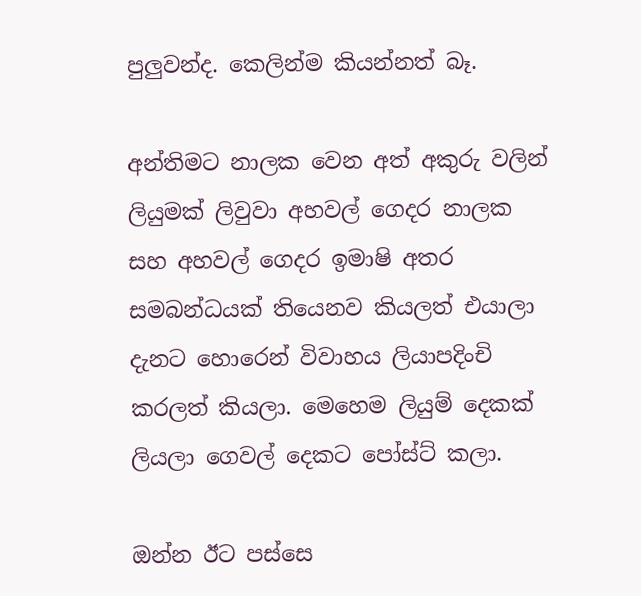පුලුවන්ද. කෙලින්ම කියන්නත් බෑ.

අන්තිමට නාලක වෙන අත් අකුරු වලින් ලියුමක් ලිවුවා අහවල් ගෙදර නාලක සහ අහවල් ගෙදර ඉමාෂි අතර සමබන්ධයක් තියෙනව කියලත් එයාලා දැනට හොරෙන් විවාහය ලියාපදිංචි කරලත් කියලා. මෙහෙම ලියුම් දෙකක් ලියලා ගෙවල් දෙකට පෝස්ට් කලා.

ඔන්න ඊට පස්සෙ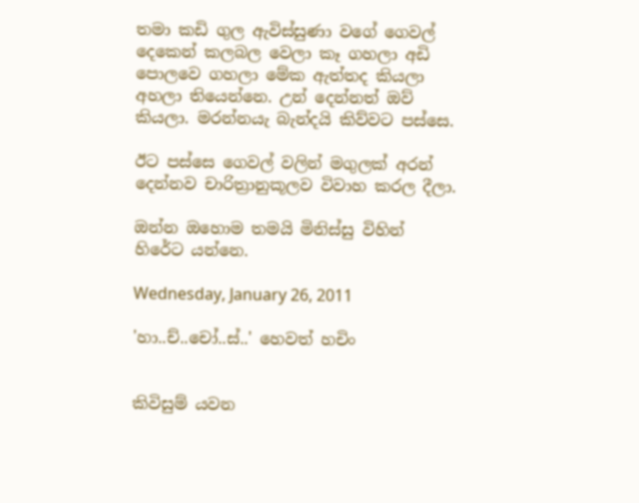තමා කඩි ගුල ඇවිස්සුණා වගේ ගෙවල් දෙකෙන් කලබල වෙලා කෑ ගහලා අඩි පොලවෙ ගහලා මේක ඇත්තද කියලා අහලා තියෙන්නෙ. උන් දෙන්නත් ඔව් කියලා. මරන්නයැ බැන්දයි කිව්වට පස්සෙ.

ඊට පස්සෙ ගෙවල් වලින් මගුලක් අරන් දෙන්නව චාරිත්‍රානුකූලව විවාහ කරල දීලා.

ඔන්න ඔහොම තමයි මිනිස්සු විහින් හිරේට යන්නෙ.

Wednesday, January 26, 2011

'හා..ච්..චෝ..ස්..' හෙවත් හචිං


කිවිසුම් යවන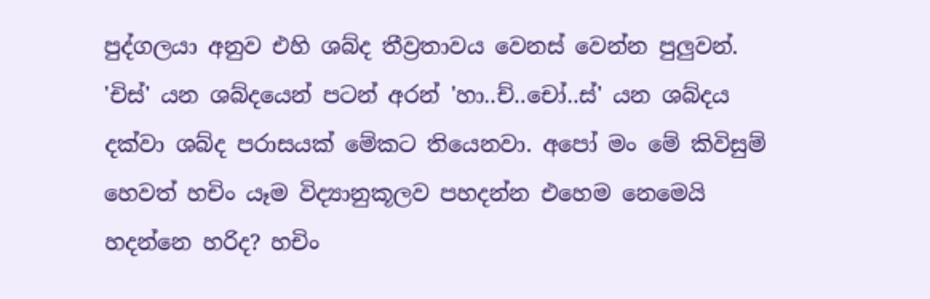පුද්ගලයා අනුව එහි ශබ්ද තීව්‍රතාවය වෙනස් වෙන්න පුලුවන්. 'චිස්' යන ශබ්දයෙන් පටන් අරන් 'හා..ච්..චෝ..ස්' යන ශබ්දය දක්වා ශබ්ද පරාසයක් මේකට තියෙනවා. අපෝ මං මේ කිවිසුම් හෙවත් හචිං යෑම විද්‍යානුකූලව පහදන්න එහෙම නෙමෙයි හදන්නෙ හරිද? හචිං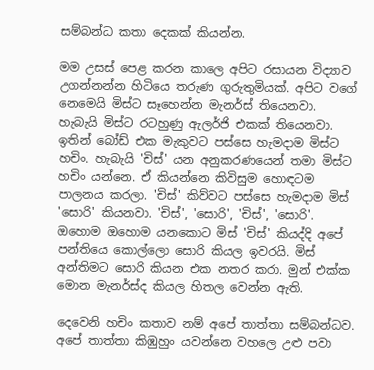සම්බන්ධ කතා දෙකක් කියන්න.

මම උසස් පෙළ කරන කාලෙ අපිට රසායන විද්‍යාව උගන්නන්න හිටියෙ තරුණ ගුරුතුමියක්. අපිට වගේ නෙමෙයි මිස්ට සෑහෙන්න මැනර්ස් තියෙනවා. හැබැයි මිස්ට රටහුණු ඇලර්ජි එකක් තියෙනවා. ඉතින් බෝඩ් එක මැකුවට පස්සෙ හැමදාම මිස්ට හචිං. හැබැයි 'චිස්' යන අනුකරණයෙන් තමා මිස්ට හචිං යන්නෙ. ඒ කියන්නෙ කිවිසුම හොඳටම පාලනය කරලා. 'චිස්' කිව්වට පස්සෙ හැමදාම මිස් 'සොරි' කියනවා. 'චිස්', 'සොරි', 'චිස්', 'සොරි'. ඔහොම ඔහොම යනකොට මිස් 'චිස්' කියද්දි අපේ පන්තියෙ කොල්ලො සොරි කියල ඉවරයි. මිස් අන්තිමට සොරි කියන එක නතර කරා. මුන් එක්ක මොන මැනර්ස්ද කියල හිතල වෙන්න ඇති.

දෙවෙනි හචිං කතාව නම් අපේ තාත්තා සම්බන්ධව. අපේ තාත්තා කිඹුහුං යවන්නෙ වහලෙ උළු පවා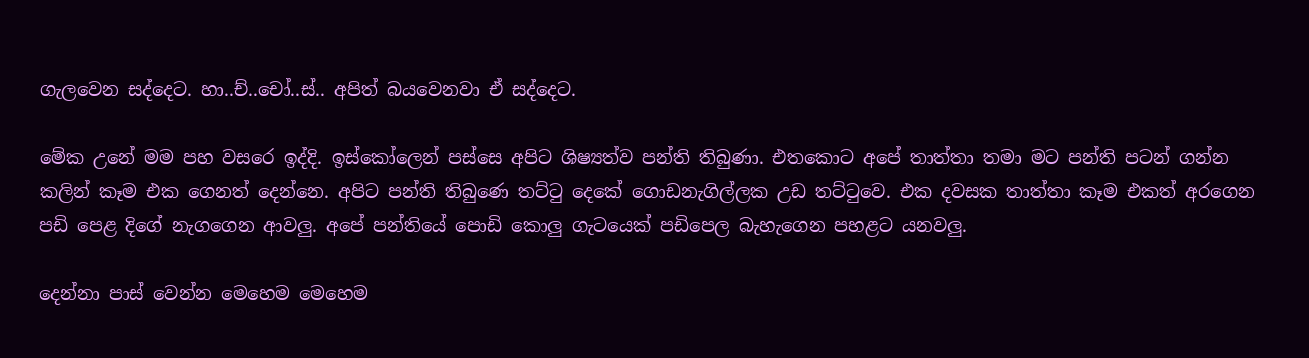ගැලවෙන සද්දෙට. හා..ච්..චෝ..ස්.. අපිත් බයවෙනවා ඒ සද්දෙට.

මේක උනේ මම පහ වසරෙ ඉද්දි. ඉස්කෝලෙන් පස්සෙ අපිට ශිෂ්‍යත්ව පන්ති තිබුණා. එතකොට අපේ තාත්තා තමා මට පන්ති පටන් ගන්න කලින් කෑම එක ගෙනත් දෙන්නෙ. අපිට පන්ති තිබුණෙ තට්ටු දෙකේ ගොඩනැගිල්ලක උඩ තට්ටුවෙ. එක දවසක තාත්තා කෑම එකත් අරගෙන පඩි පෙළ දිගේ නැගගෙන ආවලු. අපේ පන්තියේ පොඩි කොලු ගැටයෙක් පඩිපෙල බැහැගෙන පහළට යනවලු.

දෙන්නා පාස් වෙන්න මෙහෙම මෙහෙම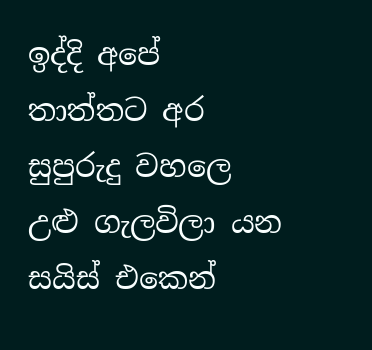ඉද්දි අපේ තාත්තට අර සුපුරුදු වහලෙ උළු ගැලවිලා යන සයිස් එකෙන්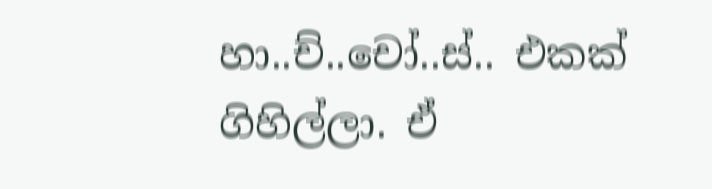හා..ච්..චෝ..ස්.. එකක් ගිහිල්ලා. ඒ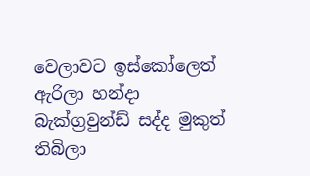වෙලාවට ඉස්කෝලෙත් ඇරිලා හන්දා බැක්ග්‍රවුන්ඩ් සද්ද මුකුත් තිබිලා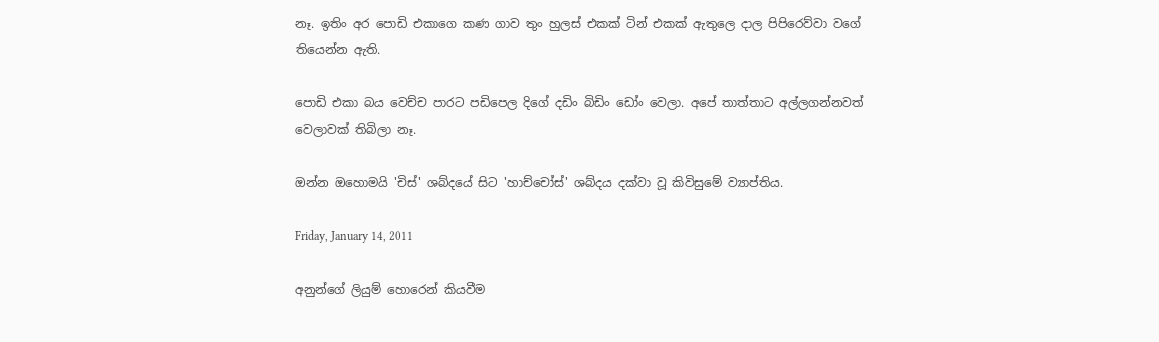නෑ. ඉතිං අර පොඩි එකාගෙ කණ ගාව තුං හුලස් එකක් ටින් එකක් ඇතුලෙ දාල පිපිරෙව්වා වගේ තියෙන්න ඇති.

පොඩි එකා බය වෙච්ච පාරට පඩිපෙල දිගේ දඩිං බිඩිං ඩෝං වෙලා. අපේ තාත්තාට අල්ලගන්නවත් වෙලාවක් තිබිලා නෑ.

ඔන්න ඔහොමයි 'චිස්' ශබ්දයේ සිට 'හාච්චෝස්' ශබ්දය දක්වා වූ කිවිසුමේ ව්‍යාප්තිය.

Friday, January 14, 2011

අනුන්ගේ ලියුම් හොරෙන් කියවීම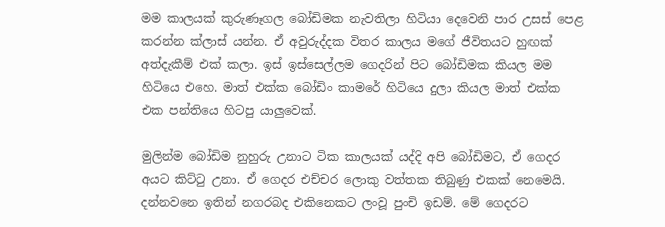මම කාලයක් කුරුණෑගල බෝඩිමක නැවතිලා හිටියා දෙවෙනි පාර උසස් පෙළ කරන්න ක්ලාස් යන්න. ඒ අවුරුද්දක විතර කාලය මගේ ජීවිතයට හුඟක් අත්දැකීම් එක් කලා. ඉස් ඉස්සෙල්ලම ගෙදරින් පිට බෝඩිමක කියල මම හිටියෙ එහෙ. මාත් එක්ක බෝඩිං කාමරේ හිටියෙ දුලා කියල මාත් එක්ක එක පන්තියෙ හිටපු යාලුවෙක්.

මුලින්ම බෝඩිම නුහුරු උනාට ටික කාලයක් යද්දි අපි බෝඩිමට, ඒ ගෙදර අයට කිට්ටු උනා. ඒ ගෙදර එච්චර ලොකු වත්තක තිබුණු එකක් නෙමෙයි. දන්නවනෙ ඉතින් නගරබද එකිනෙකට ලංවූ පුංචි ඉඩම්. මේ ගෙදරට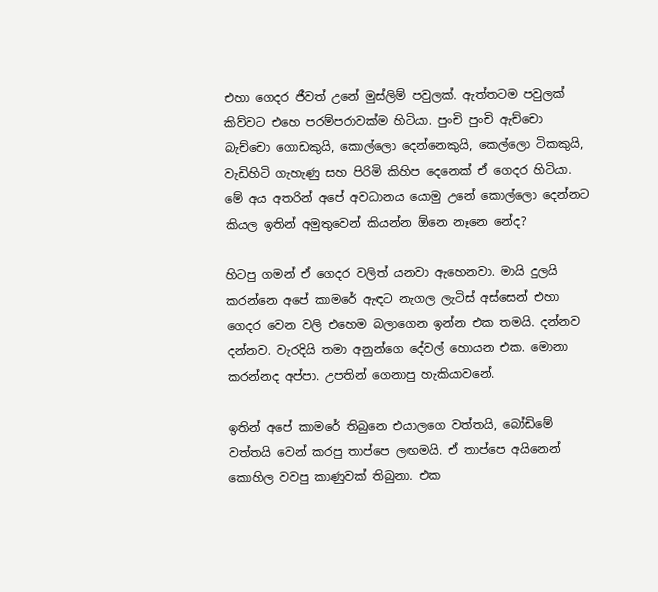එහා ගෙදර ජීවත් උනේ මුස්ලිම් පවුලක්. ඇත්තටම පවුලක් කිව්වට එහෙ පරම්පරාවක්ම හිටියා. පුංචි පුංචි ඇච්චො බැච්චො ගොඩකුයි, කොල්ලො දෙන්නෙකුයි, කෙල්ලො ටිකකුයි, වැඩිහිටි ගැහැණු සහ පිරිමි කිහිප දෙනෙක් ඒ ගෙදර හිටියා. මේ අය අතරින් අපේ අවධානය යොමු උනේ කොල්ලො දෙන්නට කියල ඉතින් අමුතුවෙන් කියන්න ඕනෙ නෑනෙ නේද?

හිටපු ගමන් ඒ ගෙදර වලිත් යනවා ඇහෙනවා. මායි දුලයි කරන්නෙ අපේ කාමරේ ඇඳට නැගල ලැටිස් අස්සෙන් එහා ගෙදර වෙන වලි එහෙම බලාගෙන ඉන්න එක තමයි. දන්නව දන්නව. වැරදියි තමා අනුන්ගෙ දේවල් හොයන එක. මොනා කරන්නද අප්පා. උපතින් ගෙනාපු හැකියාවනේ.

ඉතින් අපේ කාමරේ තිබුනෙ එයාලගෙ වත්තයි, බෝඩිමේ වත්තයි වෙන් කරපු තාප්පෙ ලඟමයි. ඒ තාප්පෙ අයිනෙන් කොහිල වවපු කාණුවක් තිබුනා. එක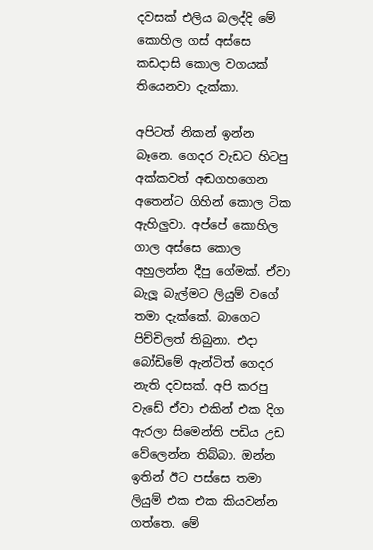දවසක් එලිය බලද්දි මේ කොහිල ගස් අස්සෙ කඩදාසි කොල වගයක් තියෙනවා දැක්කා.

අපිටත් නිකන් ඉන්න බෑනෙ. ගෙදර වැඩට හිටපු අක්කවත් අඬගහගෙන අතෙන්ට ගිහින් කොල ටික ඇහිලුවා. අප්පේ කොහිල ගාල අස්සෙ කොල අහුලන්න දීපු ගේමක්. ඒවා බැලූ බැල්මට ලියුම් වගේ තමා දැක්කේ. බාගෙට පිච්චිලත් තිබුනා. එදා බෝඩිමේ ඇන්ටිත් ගෙදර නැති දවසක්. අපි කරපු වැඩේ ඒවා එකින් එක දිග ඇරලා සිමෙන්ති පඩිය උඩ වේලෙන්න තිබ්බා. ඔන්න ඉතින් ඊට පස්සෙ තමා ලියුම් එක එක කියවන්න ගත්තෙ. මේ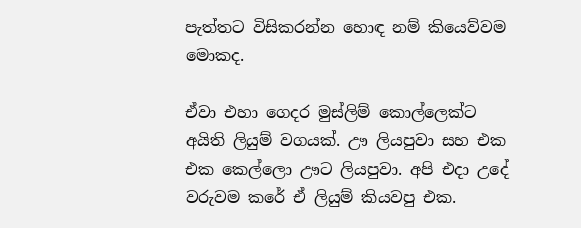පැත්තට විසිකරන්න හොඳ නම් කියෙව්වම මොකද.

ඒවා එහා ගෙදර මුස්ලිම් කොල්ලෙක්ට අයිති ලියුම් වගයක්. ඌ ලියපුවා සහ එක එක කෙල්ලො ඌට ලියපුවා. අපි එදා උදේ වරුවම කරේ ඒ ලියුම් කියවපු එක.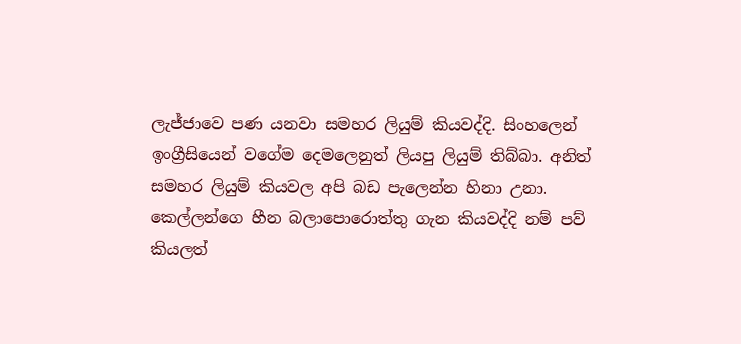ලැජ්ජාවෙ පණ යනවා සමහර ලියුම් කියවද්දි. සිංහලෙන් ඉංග්‍රීසියෙන් වගේම දෙමලෙනුත් ලියපු ලියුම් තිබ්බා. අනිත් සමහර ලියුම් කියවල අපි බඩ පැලෙන්න හිනා උනා. කෙල්ලන්ගෙ හීන බලාපොරොත්තු ගැන කියවද්දි නම් පව් කියලත්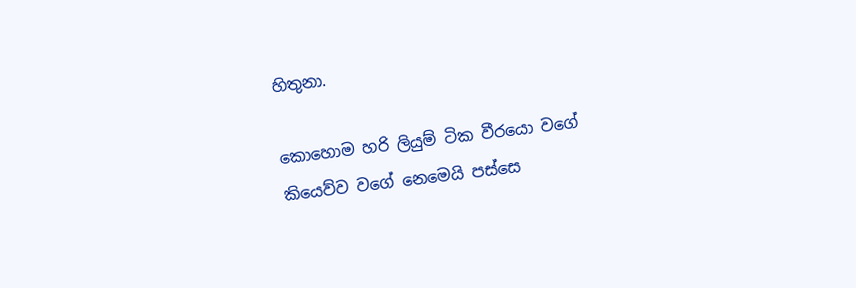හිතුනා.

කොහොම හරි ලියුම් ටික වීරයො වගේ කියෙව්ව වගේ නෙමෙයි පස්සෙ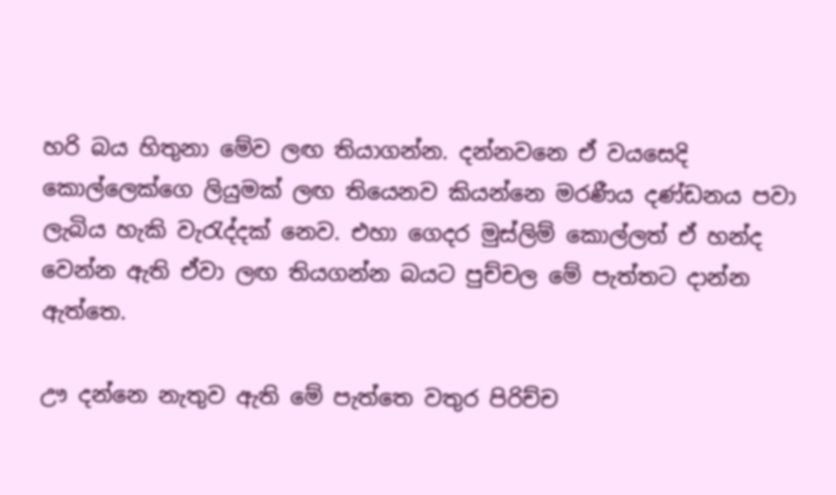හරි බය හිතුනා මේව ලඟ තියාගන්න. දන්නවනෙ ඒ වයසෙදි කොල්ලෙක්ගෙ ලියුමක් ලඟ තියෙනව කියන්නෙ මරණීය දණ්ඩනය පවා ලැබිය හැකි වැරැද්දක් නෙව. එහා ගෙදර මුස්ලිම් කොල්ලත් ඒ හන්ද වෙන්න ඇති ඒවා ලඟ තියගන්න බයට පුච්චල මේ පැත්තට දාන්න ඇත්තෙ.

ඌ දන්නෙ නැතුව ඇති මේ පැත්තෙ වතුර පිරිච්ච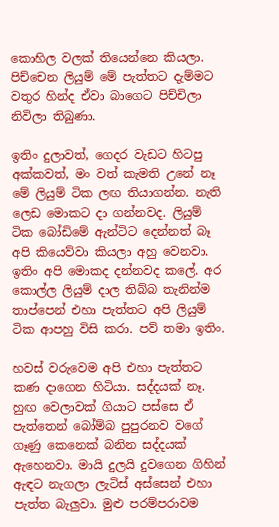කොහිල වලක් තියෙන්නෙ කියලා. පිච්චෙන ලියුම් මේ පැත්තට දැම්මට වතුර හින්ද ඒවා බාගෙට පිච්චිලා නිවිලා තිබුණා.

ඉතිං දුලාවත්, ගෙදර වැඩට හිටපු අක්කවත්, මං වත් කැමති උනේ නෑ මේ ලියුම් ටික ලඟ තියාගන්න. නැති ලෙඩ මොකට දා ගන්නවද. ලියුම් ටික බෝඩිමේ ඇන්ටිට දෙන්නත් බෑ අපි කියෙව්වා කියලා අහු වෙනවා. ඉතිං අපි මොකද දන්නවද කලේ. අර කොල්ල ලියුම් දාල තිබ්බ තැනින්ම තාප්පෙන් එහා පැත්තට අපි ලියුම් ටික ආපහු විසි කරා. පව් තමා ඉතිං.

හවස් වරුවෙම අපි එහා පැත්තට කණ දාගෙන හිටියා. සද්දයක් නෑ. හුඟ වෙලාවක් ගියාට පස්සෙ ඒ පැත්තෙන් බෝම්බ පුපුරනව වගේ ගෑණු කෙනෙක් බනින සද්දයක් ඇහෙනවා. මායි දුලයි දුවගෙන ගිහින් ඇඳට නැගලා ලැටිස් අස්සෙන් එහා පැත්ත බැලුවා. මුළු පරම්පරාවම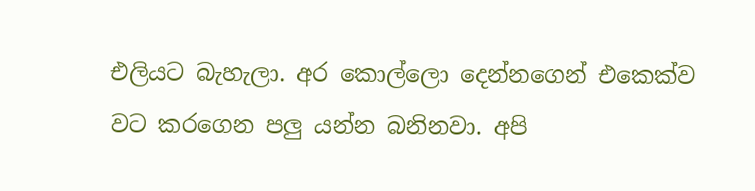එලියට බැහැලා. අර කොල්ලො දෙන්නගෙන් එකෙක්ව වට කරගෙන පලු යන්න බනිනවා. අපි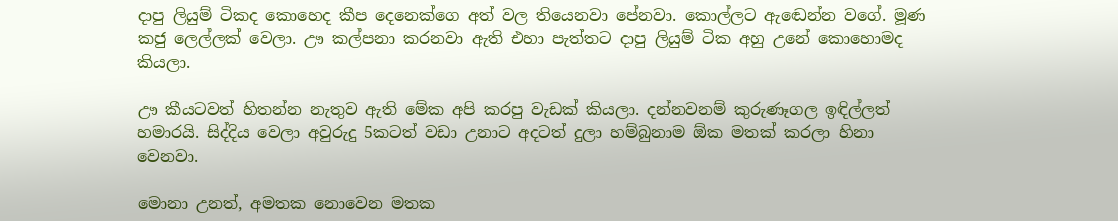දාපු ලියුම් ටිකද කොහෙද කීප දෙනෙක්ගෙ අත් වල තියෙනවා පේනවා. කොල්ලට ඇඬෙන්න වගේ. මූණ කජු ලෙල්ලක් වෙලා. ඌ කල්පනා කරනවා ඇති එහා පැත්තට දාපු ලියුම් ටික අහු උනේ කොහොමද කියලා.

ඌ කීයටවත් හිතන්න නැතුව ඇති මේක අපි කරපු වැඩක් කියලා. දන්නවනම් කුරුණෑගල ඉඳිල්ලත් හමාරයි. සිද්දිය වෙලා අවුරුදු 5කටත් වඩා උනාට අදටත් දුලා හම්බුනාම ඕක මතක් කරලා හිනා වෙනවා.

මොනා උනත්, අමතක නොවෙන මතක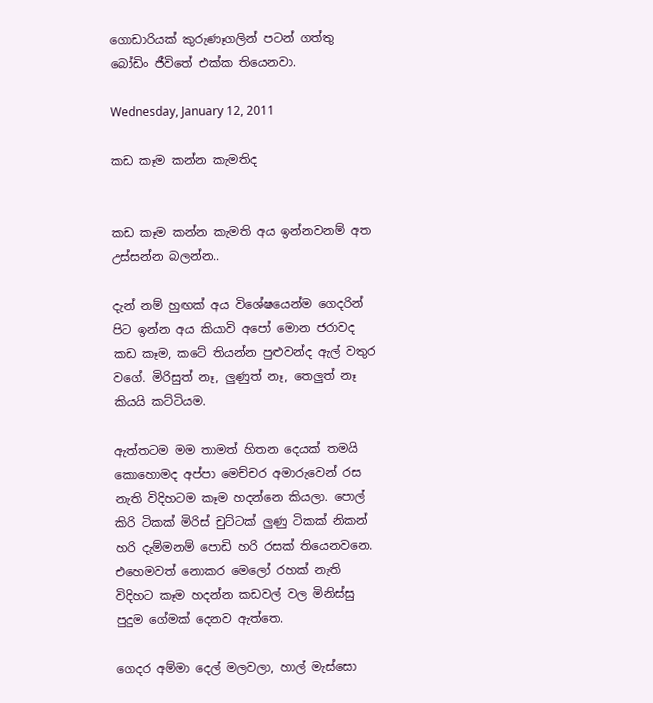ගොඩාරියක් කුරුණෑගලින් පටන් ගත්තු බෝඩිං ජීවිතේ එක්ක තියෙනවා.

Wednesday, January 12, 2011

කඩ කෑම කන්න කැමතිද


කඩ කෑම කන්න කැමති අය ඉන්නවනම් අත උස්සන්න බලන්න..

දැන් නම් හුඟක් අය විශේෂයෙන්ම ගෙදරින් පිට ඉන්න අය කියාවි අපෝ මොන ජරාවද කඩ කෑම, කටේ තියන්න පුළුවන්ද ඇල් වතුර වගේ. මිරිසුත් නෑ, ලුණුත් නෑ, තෙලුත් නෑ කියයි කට්ටියම.

ඇත්තටම මම තාමත් හිතන දෙයක් තමයි කොහොමද අප්පා මෙච්චර අමාරුවෙන් රස නැති විදිහටම කෑම හදන්නෙ කියලා. පොල් කිරි ටිකක් මිරිස් චුට්ටක් ලුණු ටිකක් නිකන් හරි දැම්මනම් පොඩි හරි රසක් තියෙනවනෙ. එහෙමවත් නොකර මෙලෝ රහක් නැති විදිහට කෑම හදන්න කඩවල් වල මිනිස්සු පුදුම ගේමක් දෙනව ඇත්තෙ.

ගෙදර අම්මා දෙල් මලවලා, හාල් මැස්සො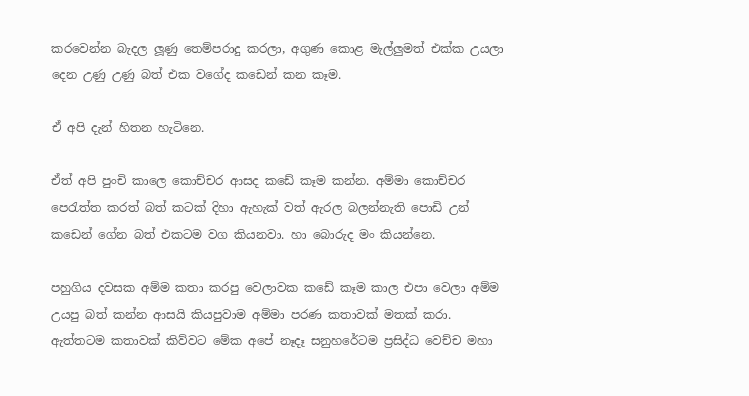කරවෙන්න බැදල ලූණු තෙම්පරාදු කරලා, අගුණ කොළ මැල්ලුමත් එක්ක උයලා දෙන උණු උණු බත් එක වගේද කඩෙන් කන කෑම.

ඒ අපි දැන් හිතන හැටිනෙ.

ඒත් අපි පුංචි කාලෙ කොච්චර ආසද කඩේ කෑම කන්න. අම්මා කොච්චර පෙරැත්ත කරත් බත් කටක් දිහා ඇහැක් වත් ඇරල බලන්නැති පොඩි උන් කඩෙන් ගේන බත් එකටම වග කියනවා. හා බොරුද මං කියන්නෙ.

පහුගිය දවසක අම්ම කතා කරපු වෙලාවක කඩේ කෑම කාල එපා වෙලා අම්ම උයපු බත් කන්න ආසයි කියපුවාම අම්මා පරණ කතාවක් මතක් කරා. ඇත්තටම කතාවක් කිව්වට මේක අපේ නෑදෑ සනුහරේටම ප්‍රසිද්ධ වෙච්ච මහා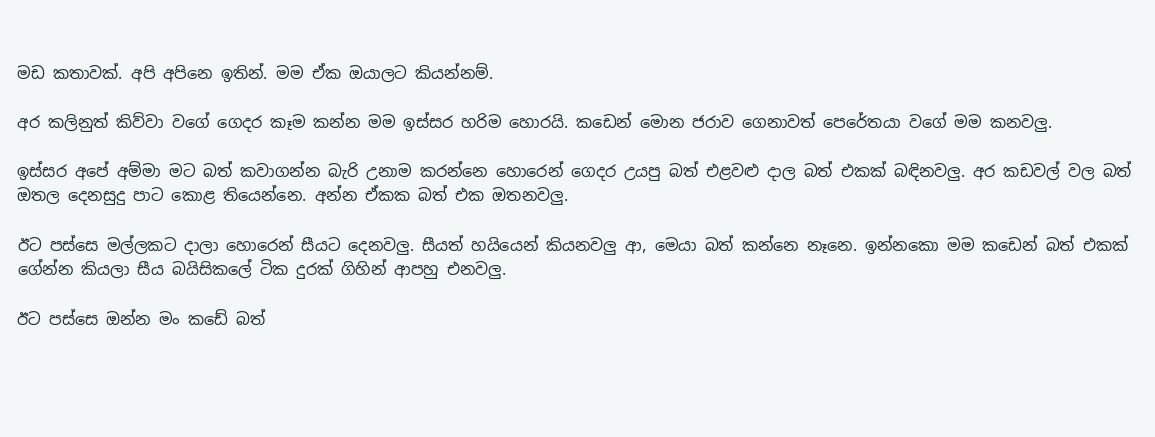මඩ කතාවක්. අපි අපිනෙ ඉතින්. මම ඒක ඔයාලට කියන්නම්.

අර කලිනුත් කිව්වා වගේ ගෙදර කෑම කන්න මම ඉස්සර හරිම හොරයි. කඩෙන් මොන ජරාව ගෙනාවත් පෙරේතයා වගේ මම කනවලු.

ඉස්සර අපේ අම්මා මට බත් කවාගන්න බැරි උනාම කරන්නෙ හොරෙන් ගෙදර උයපු බත් එළවළු දාල බත් එකක් බඳිනවලු. අර කඩවල් වල බත් ඔතල දෙනසුදු පාට කොළ තියෙන්නෙ. අන්න ඒකක බත් එක ඔතනවලු.

ඊට පස්සෙ මල්ලකට දාලා හොරෙන් සීයට දෙනවලු. සීයත් හයියෙන් කියනවලු ආ, මෙයා බත් කන්නෙ නෑනෙ. ඉන්නකො මම කඩෙන් බත් එකක් ගේන්න කියලා සීය බයිසිකලේ ටික දුරක් ගිහින් ආපහු එනවලු.

ඊට පස්සෙ ඔන්න මං කඩේ බත්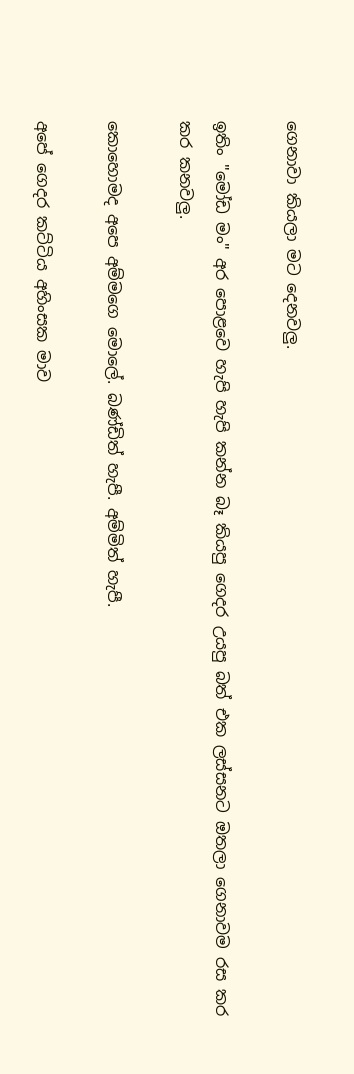ගෙනාවා කියලා මට දෙනවලු.

ඉතිං "මෝඩ මං" අර පොළවෙ හැපි හැපි කන්න බෑ කියපු ගෙදර උයපු බත් එක ලස්සනට ඔතලා ගෙනාවම රස කර කර කනවලු.

කොහොමද අපෙ අම්මගෙ මොලේ. බණ්ඩිත් හැපී. අම්මිත් හැපී.

අපේ ගෙදර කට්ටිය අහිංසක මාව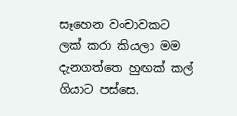සෑහෙන වංචාවකට ලක් කරා කියලා මම දැනගත්තෙ හුඟක් කල් ගියාට පස්සෙ.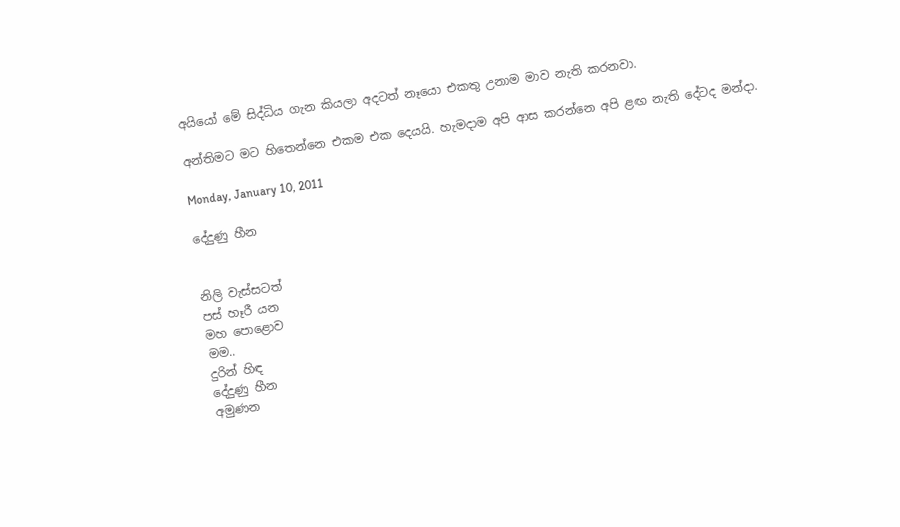අයියෝ මේ සිද්ධිය ගැන කියලා අදටත් නෑයො එකතු උනාම මාව නැති කරනවා.

අන්තිමට මට හිතෙන්නෙ එකම එක දෙයයි. හැමදාම අපි ආස කරන්නෙ අපි ළඟ නැති දේටද මන්දා.

Monday, January 10, 2011

දේදුණු හීන


නිලි වැස්සටත්
පස් හෑරී යන
මහ පොළොව
මම..
දුරින් හිඳ
දේදුණු හීන
අමුණන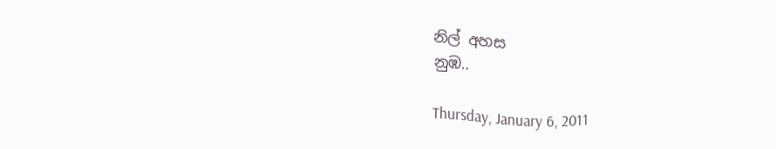නිල් අහස
නුඹ..

Thursday, January 6, 2011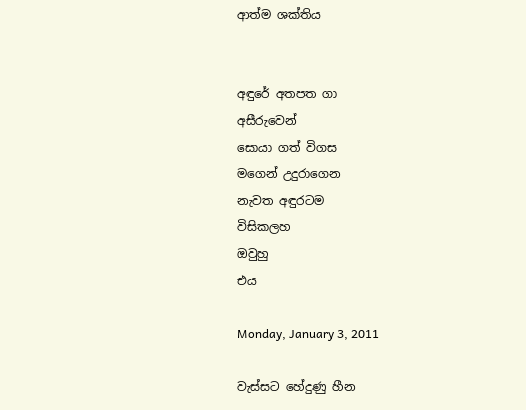ආත්ම ශක්තිය


අඳුරේ අතපත ගා
අසීරුවෙන්
සොයා ගත් විගස
මගෙන් උදුරාගෙන
නැවත අඳුරටම
විසිකලහ
ඔවුහු
එය

Monday, January 3, 2011

වැස්සට හේදුණු හීන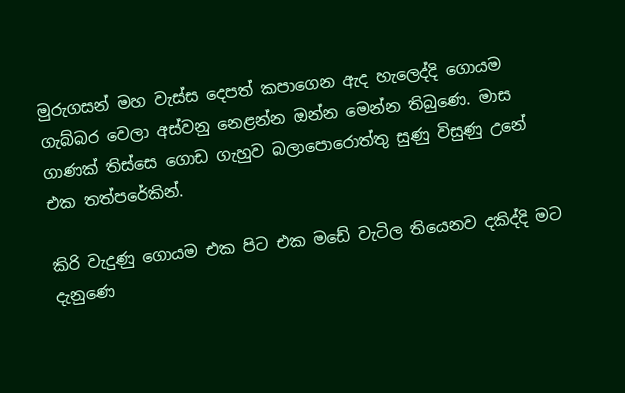මුරුගසන් මහ වැස්ස දෙපත් කපාගෙන ඇද හැලෙද්දි ගොයම ගැබ්බර වෙලා අස්වනු නෙළන්න ඔන්න මෙන්න තිබුණෙ. මාස ගාණක් තිස්සෙ ගොඩ ගැහුව බලාපොරොත්තු සුණු විසුණු උනේ එක තත්පරේකින්.

කිරි වැදුණු ගොයම එක පිට එක මඩේ වැටිල තියෙනව දකිද්දි මට දැනුණෙ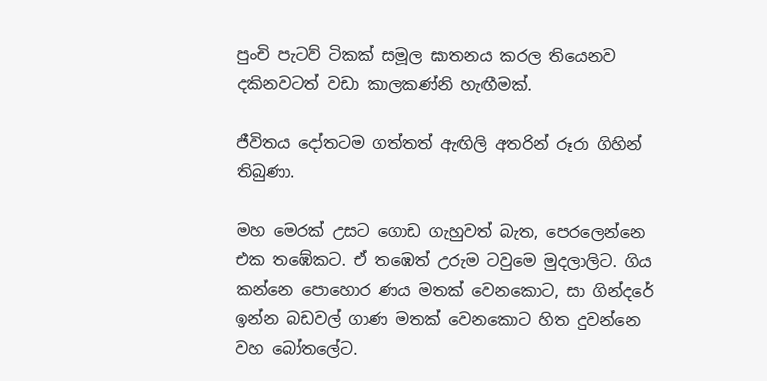පුංචි පැටව් ටිකක් සමූල ඝාතනය කරල තියෙනව දකිනවටත් වඩා කාලකණ්නි හැඟීමක්.

ජීවිතය දෝතටම ගත්තත් ඇඟිලි අතරින් රූරා ගිහින් තිබුණා.

මහ මෙරක් උසට ගොඩ ගැහුවත් බැත, පෙරලෙන්නෙ එක තඹේකට. ඒ තඹෙත් උරුම ටවුමෙ මුදලාලිට. ගිය කන්නෙ පොහොර ණය මතක් වෙනකොට, සා ගින්දරේ ඉන්න බඩවල් ගාණ මතක් වෙනකොට හිත දුවන්නෙ වහ බෝතලේට.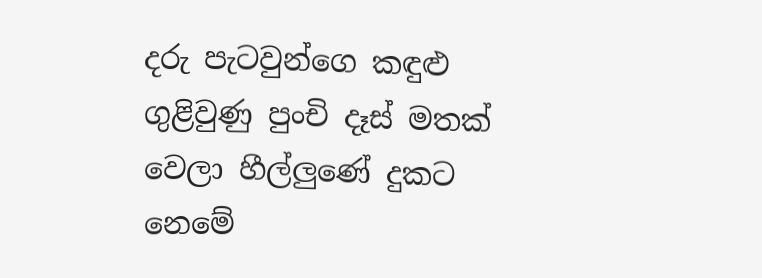දරු පැටවුන්ගෙ කඳුළු ගුළිවුණු පුංචි දෑස් මතක් වෙලා හීල්ලුණේ දුකට නෙමේ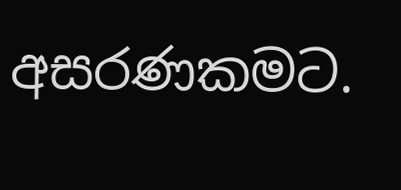අසරණකමට.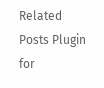Related Posts Plugin for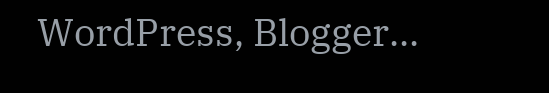WordPress, Blogger...